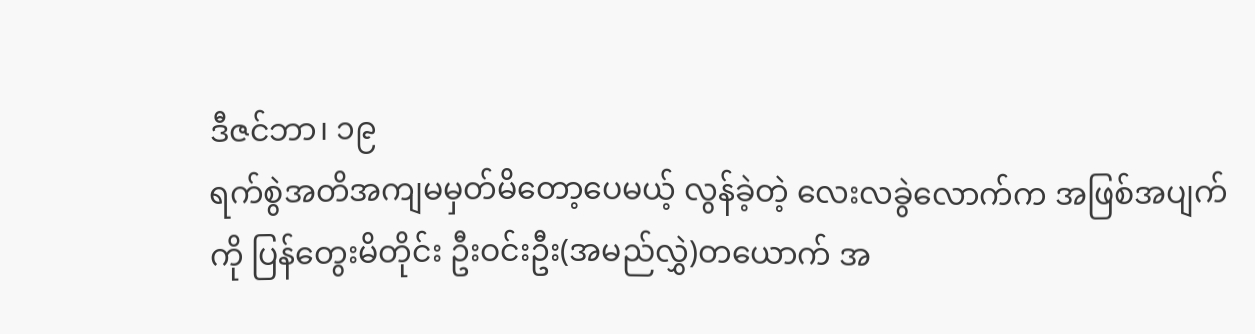ဒီဇင်ဘာ၊ ၁၉
ရက်စွဲအတိအကျမမှတ်မိတော့ပေမယ့် လွန်ခဲ့တဲ့ လေးလခွဲလောက်က အဖြစ်အပျက်ကို ပြန်တွေးမိတိုင်း ဦးဝင်းဦး(အမည်လွှဲ)တယောက် အ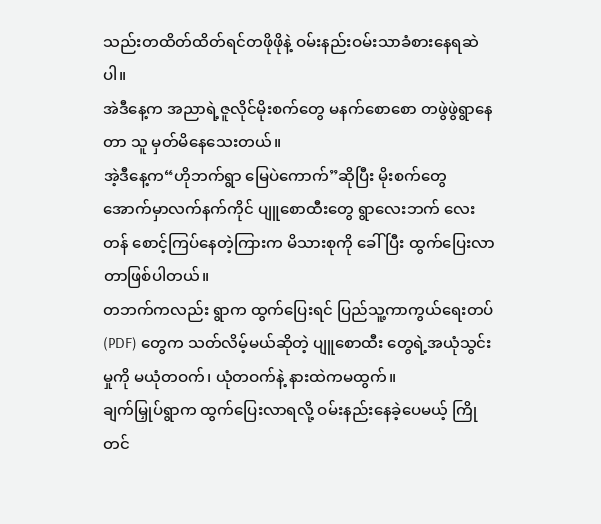သည်းတထိတ်ထိတ်ရင်တဖိုဖိုနဲ့ ဝမ်းနည်းဝမ်းသာခံစားနေရဆဲပါ။
အဲဒီနေ့က အညာရဲ့ဇူလိုင်မိုးစက်တွေ မနက်စောစော တဖွဲဖွဲရွာနေတာ သူ မှတ်မိနေသေးတယ်။
အဲ့ဒီနေ့က“ဟိုဘက်ရွာ မြေပဲကောက်”ဆိုပြီး မိုးစက်တွေအောက်မှာလက်နက်ကိုင် ပျူစောထီးတွေ ရွာလေးဘက် လေးတန် စောင့်ကြပ်နေတဲ့ကြားက မိသားစုကို ခေါ်ပြီး ထွက်ပြေးလာတာဖြစ်ပါတယ်။
တဘက်ကလည်း ရွာက ထွက်ပြေးရင် ပြည်သူ့ကာကွယ်ရေးတပ်(PDF) တွေက သတ်လိမ့်မယ်ဆိုတဲ့ ပျူစောထီး တွေရဲ့အယုံသွင်းမှုကို မယုံတဝက်၊ ယုံတဝက်နဲ့ နားထဲကမထွက်။
ချက်မြှုပ်ရွာက ထွက်ပြေးလာရလို့ ဝမ်းနည်းနေခဲ့ပေမယ့် ကြိုတင်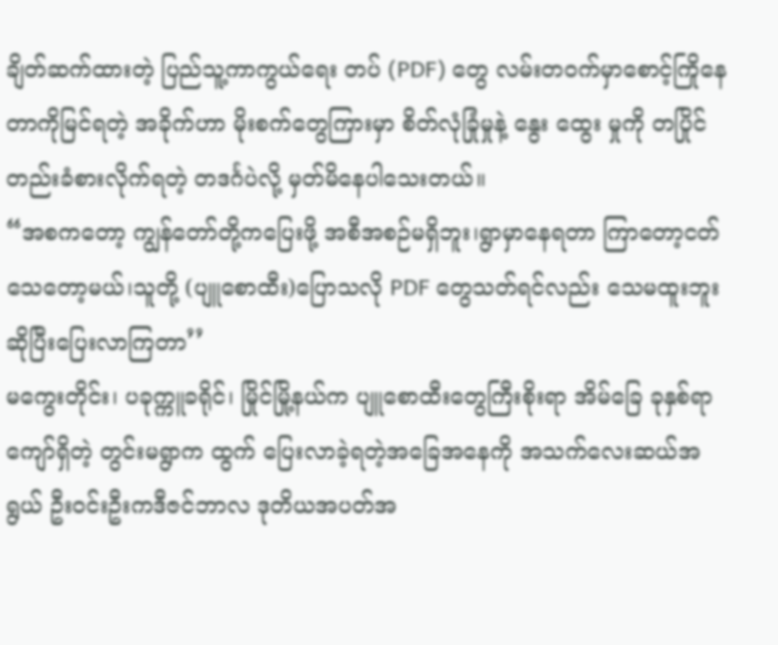ချိတ်ဆက်ထားတဲ့ ပြည်သူ့ကာကွယ်ရေး တပ် (PDF) တွေ လမ်းတဝက်မှာစောင့်ကြိုနေတာကိုမြင်ရတဲ့ အခိုက်ဟာ မိုးစက်တွေကြားမှာ စိတ်လုံခြုံမှုနဲ့ နွေး ထွေး မှုကို တပြိုင်တည်းခံစားလိုက်ရတဲ့ တဒင်္ဂပဲလို့ မှတ်မိနေပါသေးတယ်။
“အစကတော့ ကျွန်တော်တို့ကပြေးဖို့ အစီအစဉ်မရှိဘူး၊ရွာမှာနေရတာ ကြာတော့ငတ်သေတော့မယ်၊သူတို့ (ပျူစောထီး)ပြောသလို PDF တွေသတ်ရင်လည်း သေမထူးဘူး ဆိုပြီးပြေးလာကြတာ’’
မကွေးတိုင်း၊ ပခုက္ကူခရိုင်၊ မြိုင်မြို့နယ်က ပျူစောထီးတွေကြီးစိုးရာ အိမ်ခြေ ခုနှစ်ရာကျော်ရှိတဲ့ တွင်းမရွာက ထွက် ပြေးလာခဲ့ရတဲ့အခြေအနေကို အသက်လေးဆယ်အရွယ် ဦးဝင်းဦးကဒီဇင်ဘာလ ဒုတိယအပတ်အ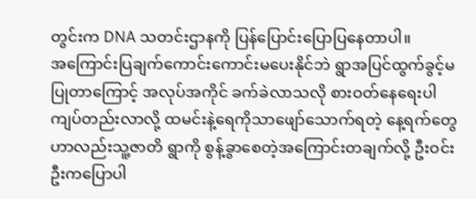တွင်းက DNA သတင်းဌာနကို ပြန်ပြောင်းပြောပြနေတာပါ။
အကြောင်းပြချက်ကောင်းကောင်းမပေးနိုင်ဘဲ ရွာအပြင်ထွက်ခွင့်မပြုတာကြောင့် အလုပ်အကိုင် ခက်ခဲလာသလို စားဝတ်နေရေးပါ ကျပ်တည်းလာလို့ ထမင်းနဲ့ရေကိုသာဖျော်သောက်ရတဲ့ နေ့ရက်တွေဟာလည်းသူ့ဇာတိ ရွာကို စွန့်ခွာစေတဲ့အကြောင်းတချက်လို့ ဦးဝင်းဦးကပြောပါ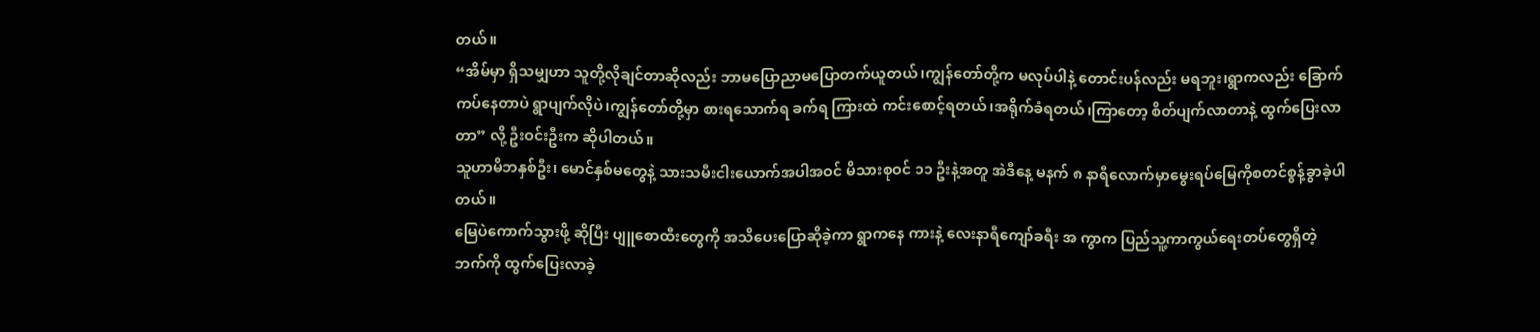တယ်။
“အိမ်မှာ ရှိသမျှဟာ သူတို့လိုချင်တာဆိုလည်း ဘာမပြောညာမပြောတက်ယူတယ်၊ကျွန်တော်တို့က မလုပ်ပါနဲ့ တောင်းပန်လည်း မရဘူး၊ရွာကလည်း ခြောက်ကပ်နေတာပဲ ရွာပျက်လိုပဲ၊ကျွန်တော်တို့မှာ စားရသောက်ရ ခက်ရ ကြားထဲ ကင်းစောင့်ရတယ်၊အရိုက်ခံရတယ်၊ကြာတော့ စိတ်ပျက်လာတာနဲ့ ထွက်ပြေးလာတာ” လို့ ဦးဝင်းဦးက ဆိုပါတယ်။
သူဟာမိဘနှစ်ဦး၊ မောင်နှစ်မတွေနဲ့ သားသမီးငါးယောက်အပါအဝင် မိသားစုဝင် ၁၁ ဦးနဲ့အတူ အဲဒီနေ့ မနက် ၈ နာရီလောက်မှာမွေးရပ်မြေကိုစတင်စွန့်ခွာခဲ့ပါတယ်။
မြေပဲကောက်သွားဖို့ ဆိုပြီး ပျူစောထီးတွေကို အသိပေးပြောဆိုခဲ့ကာ ရွာကနေ ကားနဲ့ လေးနာရီကျော်ခရီး အ ကွာက ပြည်သူ့ကာကွယ်ရေးတပ်တွေရှိတဲ့ဘက်ကို ထွက်ပြေးလာခဲ့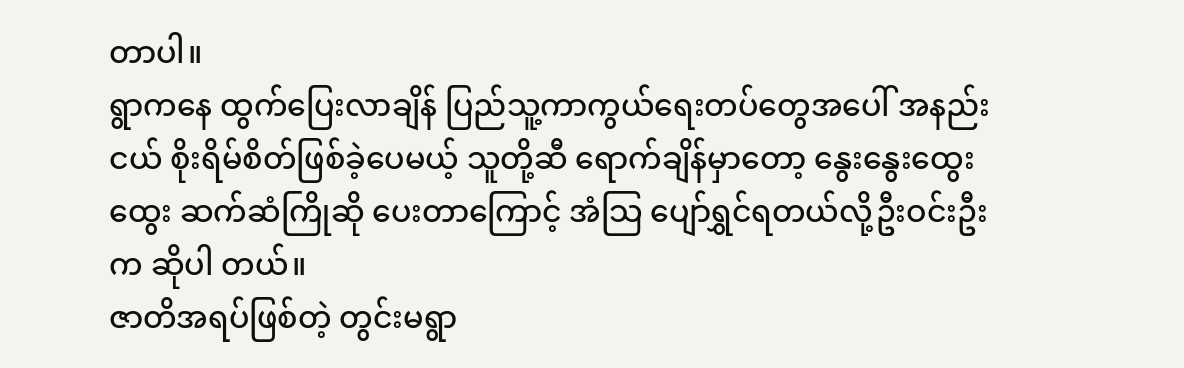တာပါ။
ရွာကနေ ထွက်ပြေးလာချိန် ပြည်သူ့ကာကွယ်ရေးတပ်တွေအပေါ် အနည်းငယ် စိုးရိမ်စိတ်ဖြစ်ခဲ့ပေမယ့် သူတို့ဆီ ရောက်ချိန်မှာတော့ နွေးနွေးထွေးထွေး ဆက်ဆံကြိုဆို ပေးတာကြောင့် အံသြ ပျော်ရွှင်ရတယ်လို့ဦးဝင်းဦးက ဆိုပါ တယ်။
ဇာတိအရပ်ဖြစ်တဲ့ တွင်းမရွာ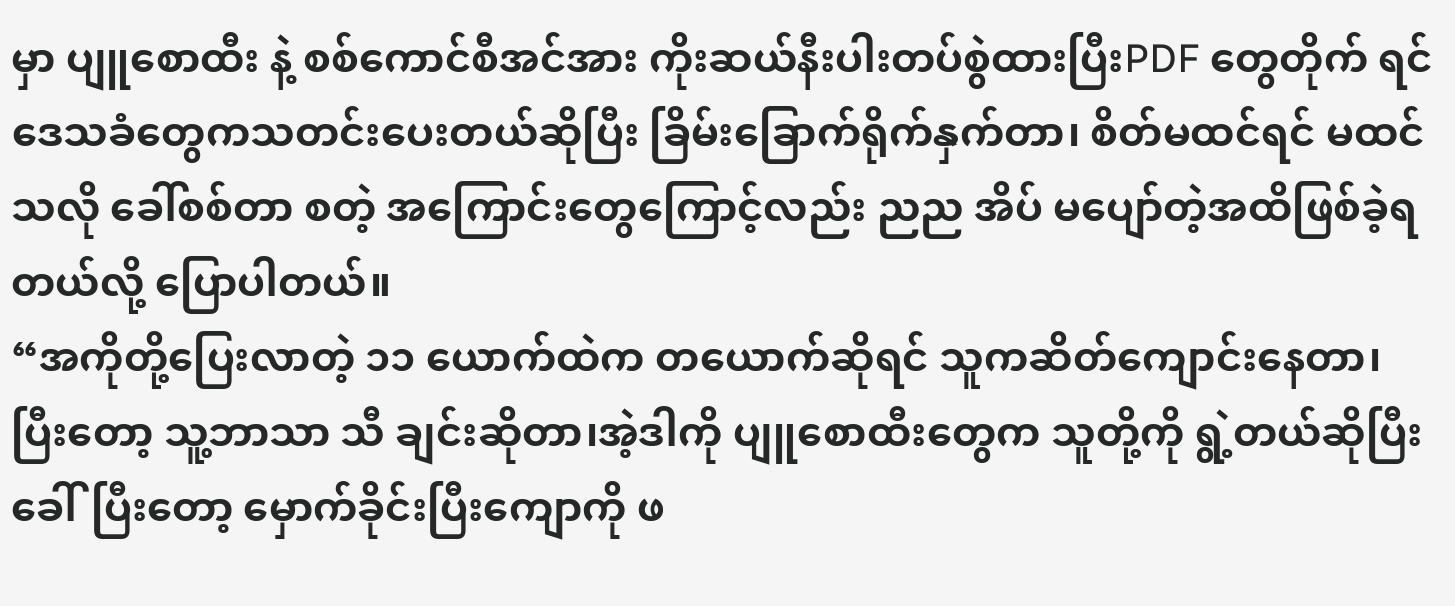မှာ ပျူစောထီး နဲ့ စစ်ကောင်စီအင်အား ကိုးဆယ်နီးပါးတပ်စွဲထားပြီးPDF တွေတိုက် ရင် ဒေသခံတွေကသတင်းပေးတယ်ဆိုပြီး ခြိမ်းခြောက်ရိုက်နှက်တာ၊ စိတ်မထင်ရင် မထင်သလို ခေါ်စစ်တာ စတဲ့ အကြောင်းတွေကြောင့်လည်း ညည အိပ် မပျော်တဲ့အထိဖြစ်ခဲ့ရတယ်လို့ ပြောပါတယ်။
“အကိုတို့ပြေးလာတဲ့ ၁၁ ယောက်ထဲက တယောက်ဆိုရင် သူကဆိတ်ကျောင်းနေတာ၊ ပြီးတော့ သူ့ဘာသာ သီ ချင်းဆိုတာ၊အဲ့ဒါကို ပျူစောထီးတွေက သူတို့ကို ရွဲ့တယ်ဆိုပြီး ခေါ်ပြီးတော့ မှောက်ခိုင်းပြီးကျောကို ဖ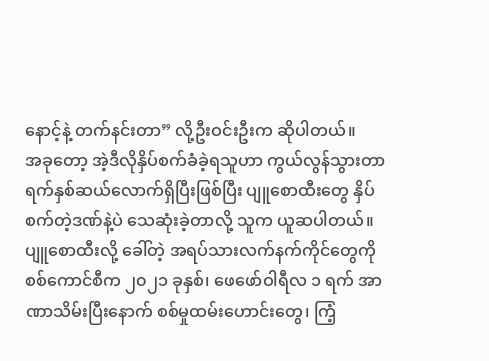နောင့်နဲ့ တက်နင်းတာ” လို့ဦးဝင်းဦးက ဆိုပါတယ်။
အခုတော့ အဲ့ဒီလိုနှိပ်စက်ခံခဲ့ရသူဟာ ကွယ်လွန်သွားတာ ရက်နှစ်ဆယ်လောက်ရှိပြီးဖြစ်ပြီး ပျူစောထီးတွေ နှိပ်စက်တဲ့ဒဏ်နဲ့ပဲ သေဆုံးခဲ့တာလို့ သူက ယူဆပါတယ်။
ပျူစောထီးလို့ ခေါ်တဲ့ အရပ်သားလက်နက်ကိုင်တွေကို စစ်ကောင်စီက ၂၀၂၁ ခုနှစ်၊ ဖေဖော်ဝါရီလ ၁ ရက် အာ ဏာသိမ်းပြီးနောက် စစ်မှုထမ်းဟောင်းတွေ၊ ကြံ့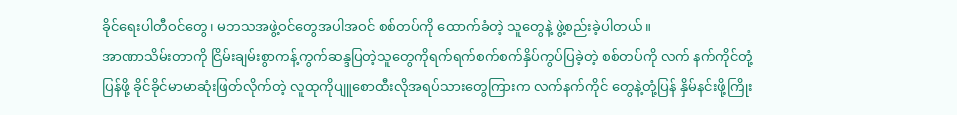ခိုင်ရေးပါတီဝင်တွေ၊ မဘသအဖွဲ့ဝင်တွေအပါအဝင် စစ်တပ်ကို ထောက်ခံတဲ့ သူတွေနဲ့ ဖွဲ့စည်းခဲ့ပါတယ်။
အာဏာသိမ်းတာကို ငြိမ်းချမ်းစွာကန့်ကွက်ဆန္ဒပြတဲ့သူတွေကိုရက်ရက်စက်စက်နှိပ်ကွပ်ပြခဲ့တဲ့ စစ်တပ်ကို လက် နက်ကိုင်တုံ့ပြန်ဖို့ ခိုင်ခိုင်မာမာဆုံးဖြတ်လိုက်တဲ့ လူထုကိုပျူစောထီးလိုအရပ်သားတွေကြားက လက်နက်ကိုင် တွေနဲ့တုံ့ပြန် နှိမ်နင်းဖို့ကြိုး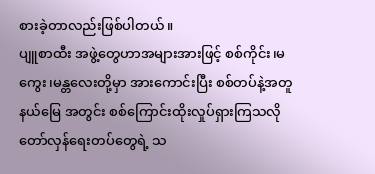စားခဲ့တာလည်းဖြစ်ပါတယ်။
ပျူစာထီး အဖွဲ့တွေဟာအများအားဖြင့် စစ်ကိုင်း၊မကွေး၊မန္တလေးတို့မှာ အားကောင်းပြီး စစ်တပ်နဲ့အတူ နယ်မြေ အတွင်း စစ်ကြောင်းထိုးလှုပ်ရှားကြသလို တော်လှန်ရေးတပ်တွေရဲ့ သ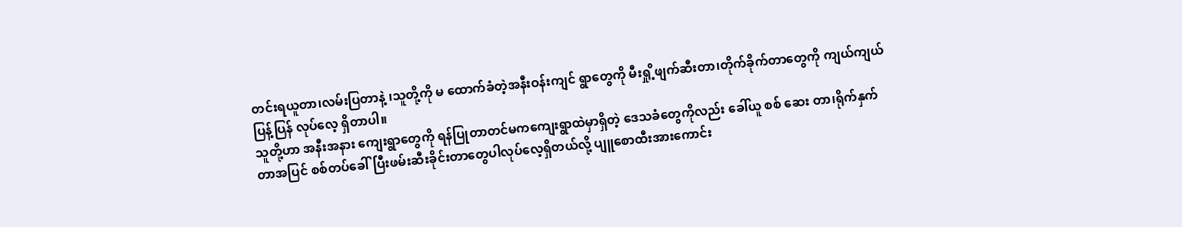တင်းရယူတာ၊လမ်းပြတာနဲ့ ၊သူတို့ကို မ ထောက်ခံတဲ့အနီးဝန်းကျင် ရွာတွေကို မီးရှို့ဖျက်ဆီးတာ၊တိုက်ခိုက်တာတွေကို ကျယ်ကျယ်ပြန့်ပြန် လုပ်လေ့ ရှိတာပါ။
သူတို့ဟာ အနီးအနား ကျေးရွာတွေကို ရန်ပြုတာတင်မကကျေးရွာထဲမှာရှိတဲ့ ဒေသခံတွေကိုလည်း ခေါ်ယူ စစ် ဆေး တာ၊ရိုက်နှက်တာအပြင် စစ်တပ်ခေါ်ပြီးဖမ်းဆီးခိုင်းတာတွေပါလုပ်လေ့ရှိတယ်လို့ ပျူစောထီးအားကောင်း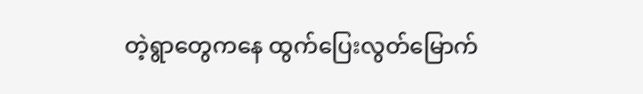တဲ့ရွာတွေကနေ ထွက်ပြေးလွတ်မြောက်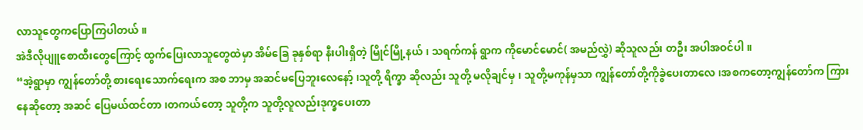လာသူတွေကပြောကြပါတယ်။
အဲဒီလိုပျူစောထီးတွေကြောင့် ထွက်ပြေးလာသူတွေထဲမှာ အိမ်ခြေ ခုနှစ်ရာ နီးပါးရှိတဲ့ မြိုင်မြို့နယ်၊ သရက်ကန် ရွာက ကိုမောင်မောင်( အမည်လွှဲ) ဆိုသူလည်း တဦး အပါအဝင်ပါ။
“အဲ့ရွာမှာ ကျွန်တော်တို့ စားရေးသောက်ရေးက အစ ဘာမှ အဆင်မပြေဘူးလေနော့်၊သူတို့ ရိက္ခာ ဆိုလည်း သူတို့ မလိုချင်မှ၊ သူတို့မကုန်မှသာ ကျွန်တော်တို့ကိုခွဲပေးတာလေ၊အစကတော့ကျွန်တော်က ကြားနေဆိုတော့ အဆင် ပြေမယ်ထင်တာ၊တကယ်တော့ သူတို့က သူတို့လူလည်းဒုက္ခပေးတာ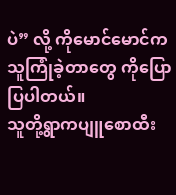ပဲ” လို့ ကိုမောင်မောင်က သူကြုံခဲ့တာတွေ ကိုပြောပြပါတယ်။
သူတို့ရွာကပျူစောထီး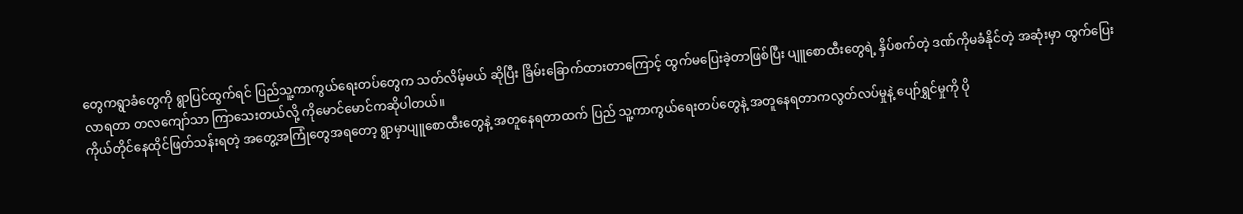တွေကရွာခံတွေကို ရွာပြင်ထွက်ရင် ပြည်သူ့ကာကွယ်ရေးတပ်တွေက သတ်လိမ့်မယ် ဆိုပြီး ခြိမ်းခြောက်ထားတာကြောင့် ထွက်မပြေးခဲ့တာဖြစ်ပြီး ပျူစောထီးတွေရဲ့ နှိပ်စက်တဲ့ ဒဏ်ကိုမခံနိုင်တဲ့ အဆုံးမှာ ထွက်ပြေးလာရတာ တလကျော်သာ ကြာသေးတယ်လို့ ကိုမောင်မောင်ကဆိုပါတယ်။
ကိုယ်တိုင်နေထိုင်ဖြတ်သန်းရတဲ့ အတွေ့အကြုံတွေအရတော့ ရွာမှာပျူစောထီးတွေနဲ့ အတူနေရတာထက် ပြည် သူ့ကာကွယ်ရေးတပ်တွေနဲ့ အတူနေရတာကလွတ်လပ်မှုနဲ့ ပျော်ရွှင်မှုကို ပို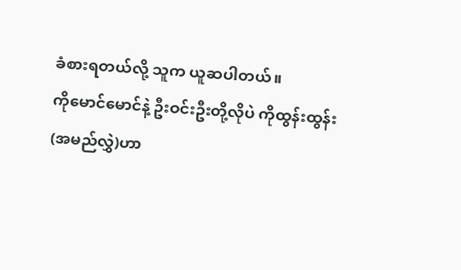ခံစားရတယ်လို့ သူက ယူဆပါတယ်။
ကိုမောင်မောင်နဲ့ ဦးဝင်းဦးတို့လိုပဲ ကိုထွန်းထွန်း(အမည်လွှဲ)ဟာ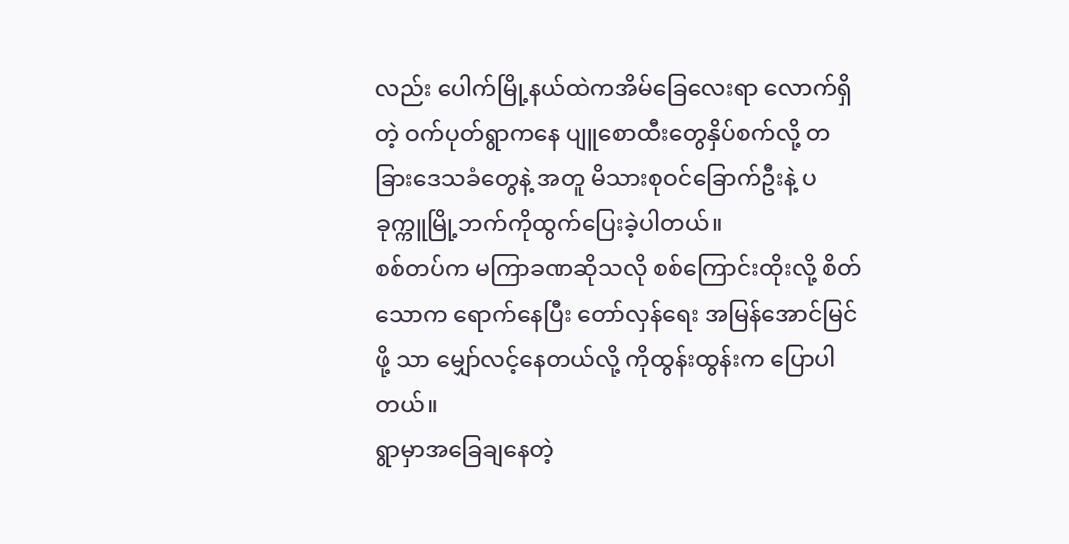လည်း ပေါက်မြို့နယ်ထဲကအိမ်ခြေလေးရာ လောက်ရှိတဲ့ ဝက်ပုတ်ရွာကနေ ပျူစောထီးတွေနှိပ်စက်လို့ တခြားဒေသခံတွေနဲ့ အတူ မိသားစုဝင်ခြောက်ဦးနဲ့ ပခုက္ကူမြို့ဘက်ကိုထွက်ပြေးခဲ့ပါတယ်။
စစ်တပ်က မကြာခဏဆိုသလို စစ်ကြောင်းထိုးလို့ စိတ်သောက ရောက်နေပြီး တော်လှန်ရေး အမြန်အောင်မြင်ဖို့ သာ မျှော်လင့်နေတယ်လို့ ကိုထွန်းထွန်းက ပြောပါတယ်။
ရွာမှာအခြေချနေတဲ့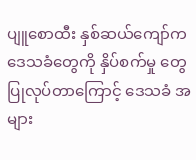ပျူစောထီး နှစ်ဆယ်ကျော်ကဒေသခံတွေကို နှိပ်စက်မှု တွေပြုလုပ်တာကြောင့် ဒေသခံ အများ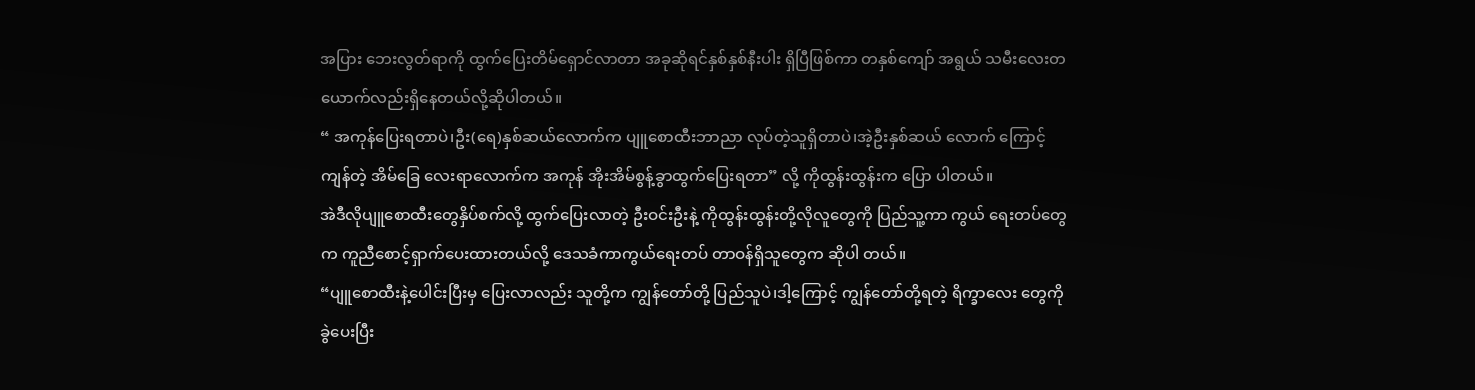အပြား ဘေးလွတ်ရာကို ထွက်ပြေးတိမ်ရှောင်လာတာ အခုဆိုရင်နှစ်နှစ်နီးပါး ရှိပြီဖြစ်ကာ တနှစ်ကျော် အရွယ် သမီးလေးတယောက်လည်းရှိနေတယ်လို့ဆိုပါတယ်။
“ အကုန်ပြေးရတာပဲ၊ဦး(ရေ)နှစ်ဆယ်လောက်က ပျူစောထီးဘာညာ လုပ်တဲ့သူရှိတာပဲ၊အဲ့ဦးနှစ်ဆယ် လောက် ကြောင့် ကျန်တဲ့ အိမ်ခြေ လေးရာလောက်က အကုန် အိုးအိမ်စွန့်ခွာထွက်ပြေးရတာ” လို့ ကိုထွန်းထွန်းက ပြော ပါတယ်။
အဲဒီလိုပျူစောထီးတွေနှိပ်စက်လို့ ထွက်ပြေးလာတဲ့ ဦးဝင်းဦးနဲ့ ကိုထွန်းထွန်းတို့လိုလူတွေကို ပြည်သူ့ကာ ကွယ် ရေးတပ်တွေက ကူညီစောင့်ရှာက်ပေးထားတယ်လို့ ဒေသခံကာကွယ်ရေးတပ် တာဝန်ရှိသူတွေက ဆိုပါ တယ်။
“ပျူစောထီးနဲ့ပေါင်းပြီးမှ ပြေးလာလည်း သူတို့က ကျွန်တော်တို့ ပြည်သူပဲ၊ဒါ့ကြောင့် ကျွန်တော်တို့ရတဲ့ ရိက္ခာလေး တွေကို ခွဲပေးပြီး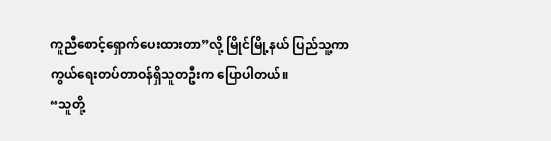ကူညီစောင့်ရှောက်ပေးထားတာ”လို့ မြိုင်မြို့နယ် ပြည်သူ့ကာကွယ်ရေးတပ်တာဝန်ရှိသူတဦးက ပြောပါတယ်။
“သူတို့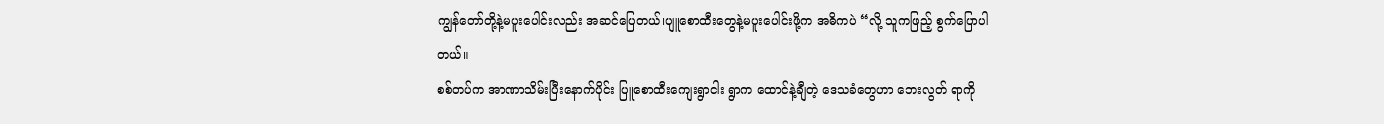ကျွန်တော်တို့နဲ့မပူးပေါင်းလည်း အဆင်ပြေတယ်၊ပျူစောထီးတွေနဲ့မပူးပေါင်းဖို့က အဓိကပဲ “လို့ သူကဖြည့် စွက်ပြောပါတယ်။
စစ်တပ်က အာဏာသိမ်းပြီးနောက်ပိုင်း ပြူစောထီးကျေးရွာငါး ရွာက ထောင်နဲ့ချီတဲ့ ဒေသခံတွေဟာ ဘေးလွတ် ရာကို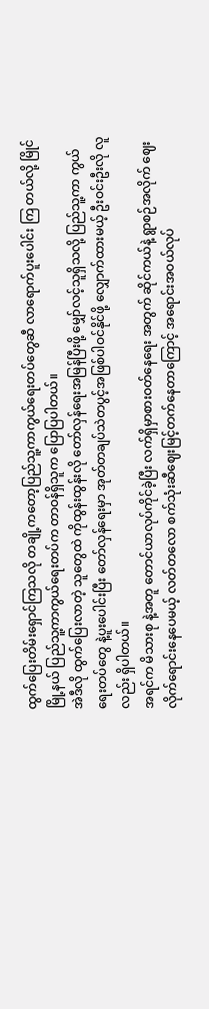ထွက်ပြေးတိမ်းရှောင်ကြသလို တချို့ကတော့ပြည်သူ့ကာကွယ်ရေးတပ်တွေဆီ လာရောက်ပူးပေါင်း ကြ တယ်လို့ မြိုင်မြို့နယ် ပြည်သူ့ကာကွယ်ရေးတပ်က တာဝန်ရှိသူက ပြောပြပါတယ်။
အဲဒီလို ထွက်ပြေးလာတဲ့ သူတွေထဲ ကိုထွန်းထွန်းလို တော်လှန်ရေးအမြန်ပြီးဖို့ မျှော်လင့်သူရှိသလို့ ပြည်သူ့ကာ ကွယ်ရေးတပ်တွေ နဲ့ပူးပေါင်းပြီး တော်လှန်ရေးမှာ အုတ်တချပ်သဲတပွင့်အဖြစ်ပါဝင်နိုင်ဖို့ လျှောက်ထားမယ့် ဦးဝင်းဦးလို လူလည်း ရှိပါတယ်။
အရင်က မိသားစု နဲ့အတူ တောင်ယာလုပ်ကိုင်ခဲ့ပြီး လက်ရှိမှာစားဝတ်နေရေး အတွက် ဆိုင်ကယ်နဲ့ ရွာစဉ်အလိုက် ဈေးလိုက်ရောင်းနေပေမယ့် လတ်တလော စက်သုံးဆီဈေးမြင့်တက်နေတာကြောင့် အရောင်းအဝယ်လုပ်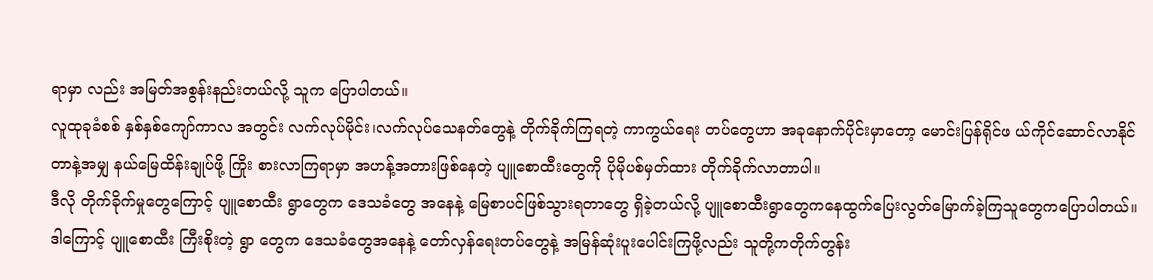ရာမှာ လည်း အမြတ်အစွန်းနည်းတယ်လို့ သူက ပြောပါတယ်။
လူထုခုခံစစ် နှစ်နှစ်ကျော်ကာလ အတွင်း လက်လုပ်မိုင်း၊လက်လုပ်သေနတ်တွေနဲ့ တိုက်ခိုက်ကြရတဲ့ ကာကွယ်ရေး တပ်တွေဟာ အခုနောက်ပိုင်းမှာတော့ မောင်းပြန်ရိုင်ဖ ယ်ကိုင်ဆောင်လာနိုင်တာနဲ့အမျှ နယ်မြေထိန်းချုပ်ဖို့ ကြိုး စားလာကြရာမှာ အဟန့်အတားဖြစ်နေတဲ့ ပျူစောထီးတွေကို ပိုမိုပစ်မှတ်ထား တိုက်ခိုက်လာတာပါ။
ဒီလို တိုက်ခိုက်မှုတွေကြောင့် ပျူစောထီး ရွာတွေက ဒေသခံတွေ အနေနဲ့ မြေစာပင်ဖြစ်သွားရတာတွေ ရှိခဲ့တယ်လို့ ပျူစောထီးရွာတွေကနေထွက်ပြေးလွတ်မြောက်ခဲ့ကြသူတွေကပြောပါတယ်။ဒါကြောင့် ပျူစောထီး ကြီးစိုးတဲ့ ရွာ တွေက ဒေသခံတွေအနေနဲ့ တော်လှန်ရေးတပ်တွေနဲ့ အမြန်ဆုံးပူးပေါင်းကြဖို့လည်း သူတို့ကတိုက်တွန်း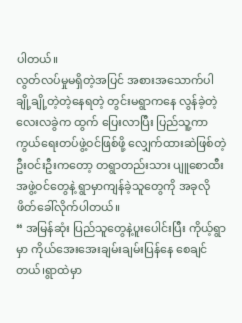ပါတယ်။
လွတ်လပ်မှုမရှိတဲ့အပြင် အစားအသောက်ပါ ချို့ချို့တဲ့တဲ့နေရတဲ့ တွင်းမရွာကနေ လွန်ခဲ့တဲ့ လေးလခွဲက ထွက် ပြေးလာပြီး ပြည်သူ့ကာကွယ်ရေးတပ်ဖွဲ့ဝင်ဖြစ်ဖို့ လျှေက်ထားဆဲဖြစ်တဲ့ ဦးဝင်းဦးကတော့ တရွာတည်းသား ပျူစောထီးအဖွဲ့ဝင်တွေနဲ့ ရွာမှာကျန်ခဲ့သူတွေကို အခုလို ဖိတ်ခေါ်လိုက်ပါတယ်။
“ အမြန်ဆုံး ပြည်သူတွေနဲ့ပူးပေါင်းပြီး ကိုယ့်ရွာမှာ ကိုယ်အေးအေးချမ်းချမ်းပြန်နေ စေချင်တယ်၊ရွာထဲမှာ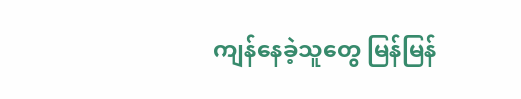ကျန်နေခဲ့သူတွေ မြန်မြန်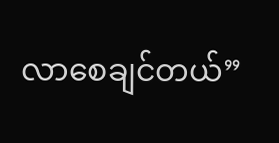လာစေချင်တယ်”